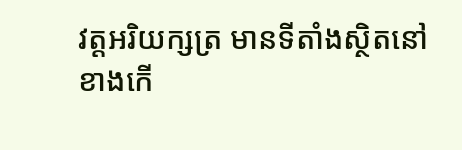វត្តអរិយក្សត្រ មានទីតាំងស្ថិតនៅខាងកើ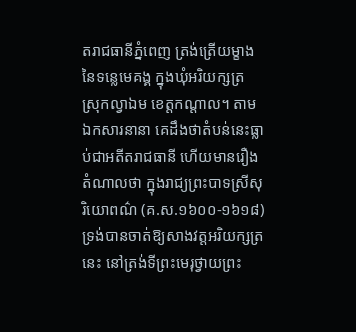តរាជធានីភ្នំពេញ ត្រង់ត្រើយម្ខាងនៃទន្លេមេគង្គ ក្នុងឃុំអរិយក្សត្រ ស្រុកល្វាឯម ខេត្តកណ្តាល។ តាមឯកសារនានា គេដឹងថាតំបន់នេះធ្លាប់ជាអតីតរាជធានី ហើយមានរឿងតំណាលថា ក្នុងរាជ្យព្រះបាទស្រីសុរិយោពណ៌ (គ.ស.១៦០០-១៦១៨) ទ្រង់បានចាត់ឱ្យសាងវត្តអរិយក្សត្រនេះ នៅត្រង់ទីព្រះមេរុថ្វាយព្រះ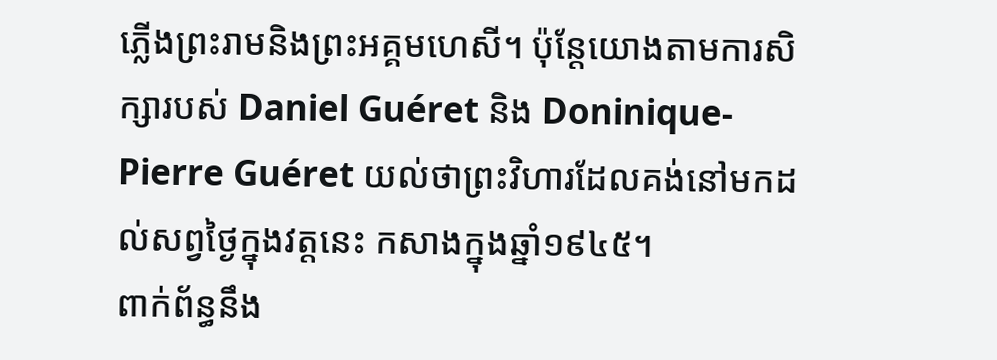ភ្លើងព្រះរាមនិងព្រះអគ្គមហេសី។ ប៉ុន្តែយោងតាមការសិក្សារបស់ Daniel Guéret និង Doninique-Pierre Guéret យល់ថាព្រះវិហារដែលគង់នៅមកដល់សព្វថ្ងៃក្នុងវត្តនេះ កសាងក្នុងឆ្នាំ១៩៤៥។
ពាក់ព័ន្ធនឹង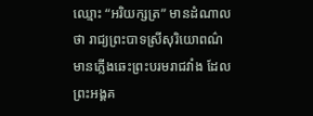ឈ្មោះ “អរិយក្សត្រ” មានដំណាលថា រាជ្យព្រះបាទស្រីសុរិយោពណ៌ មានភ្លើងឆេះព្រះបរមរាជវាំង ដែលព្រះអង្គគ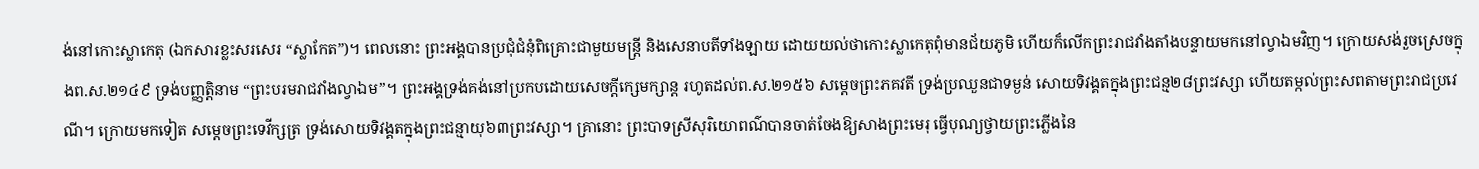ង់នៅកោះស្លាកេតុ (ឯកសារខ្លះសរសេរ “ស្លាកែត”)។ ពេលនោះ ព្រះអង្គបានប្រជុំជំនុំពិគ្រោះជាមួយមន្រ្តី និងសេនាបតីទាំងឡាយ ដោយយល់ថាកោះស្លាកេតុពុំមានជ័យភូមិ ហើយក៏លើកព្រះរាជវាំងតាំងបន្ទាយមកនៅល្វាឯមវិញ។ ក្រោយសង់រួចស្រេចក្នុងព.ស.២១៤៩ ទ្រង់បញ្ញត្តិនាម “ព្រះបរមរាជវាំងល្វាឯម”។ ព្រះអង្គទ្រង់គង់នៅប្រកបដោយសេចក្តីក្សេមក្សាន្ត រហូតដល់ព.ស.២១៥៦ សម្តេចព្រះភគវតី ទ្រង់ប្រឈួនជាទម្ងន់ សោយទិវង្គតក្នុងព្រះជន្ម២៨ព្រះវស្សា ហើយតម្កល់ព្រះសពតាមព្រះរាជប្រវេណី។ ក្រោយមកទៀត សម្តេចព្រះទេវីក្សត្រ ទ្រង់សោយទិវង្គតក្នុងព្រះជន្មាយុ៦៣ព្រះវស្សា។ គ្រានោះ ព្រះបាទស្រីសុរិយោពណ៌បានចាត់ចែងឱ្យសាងព្រះមេរុ ធ្វើបុណ្យថ្វាយព្រះភ្លើងនៃ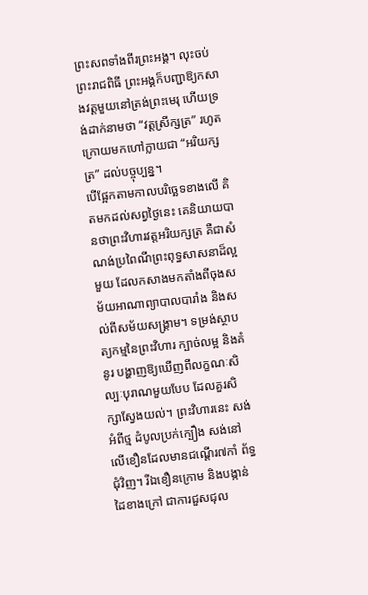ព្រះសពទាំងពីរព្រះអង្គ។ លុះចប់ព្រះរាជពិធី ព្រះអង្គក៏បញ្ជាឱ្យកសាងវត្តមួយនៅត្រង់ព្រះមេរុ ហើយទ្រង់ដាក់នាមថា “វត្តស្រីក្សត្រ” រហូតក្រោយមកហៅក្លាយជា “អរិយក្សត្រ” ដល់បច្ចុប្បន្ន។
បើផ្អែកតាមកាលបរិច្ឆេទខាងលើ គិតមកដល់សព្វថ្ងៃនេះ គេនិយាយបានថាព្រះវិហារវត្តអរិយក្សត្រ គឺជាសំណង់ប្រពៃណីព្រះពុទ្ធសាសនាដ៏ល្អមួយ ដែលកសាងមកតាំងពីចុងសម័យអាណាព្យាបាលបារាំង និងសល់ពីសម័យសង្រ្គាម។ ទម្រង់ស្ថាបត្យកម្មនៃព្រះវិហារ ក្បាច់លម្អ និងគំនូរ បង្ហាញឱ្យឃើញពីលក្ខណៈសិល្បៈបុរាណមួយបែប ដែលគួរសិក្សាស្វែងយល់។ ព្រះវិហារនេះ សង់អំពីថ្ម ដំបូលប្រក់ក្បឿង សង់នៅលើខឿនដែលមានជណ្តើរ៧កាំ ព័ទ្ធជុំវិញ។ រីឯខឿនក្រោម និងបង្កាន់ដៃខាងក្រៅ ជាការជួសជុល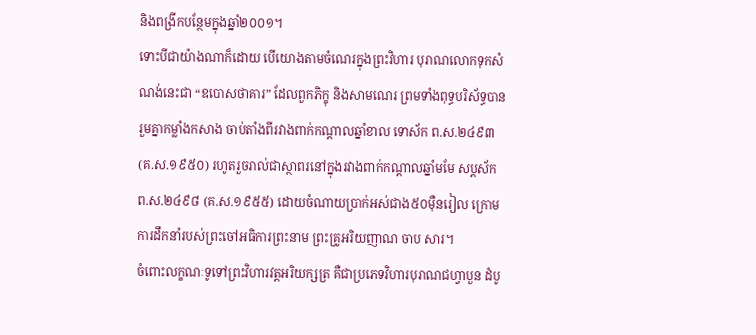និងពង្រីកបន្ថែមក្នុងឆ្នាំ២០០១។
ទោះបីជាយ៉ាងណាក៏ដោយ បើយោងតាមចំណេរក្នុងព្រះវិហារ បុរាណលោកទុកសំណង់នេះជា “ឧបោសថាគារ” ដែលពួកភិក្ខុ និងសាមណេរ ព្រមទាំងពុទ្ធបរិស័ទ្ធបានរួមគ្នាកម្លាំងកសាង ចាប់តាំងពីរវាងពាក់កណ្តាលឆ្នាំខាល ទោស័ក ព.ស.២៤៩៣ (គ.ស.១៩៥០) រហូតរួចរាល់ជាស្ថាពរនៅក្នុងរវាងពាក់កណ្តាលឆ្នាំមមែ សប្តស័ក ព.ស.២៤៩៨ (គ.ស.១៩៥៥) ដោយចំណាយប្រាក់អស់ជាង៥០ម៉ឺនរៀល ក្រោមការដឹកនាំរបស់ព្រះចៅអធិការព្រះនាម ព្រះគ្រូអរិយញាណ ចាប សារ។
ចំពោះលក្ខណៈទូទៅព្រះវិហារវត្តអរិយក្សត្រ គឺជាប្រភេទវិហារបុរាណជហ្វាបួន ដំបូ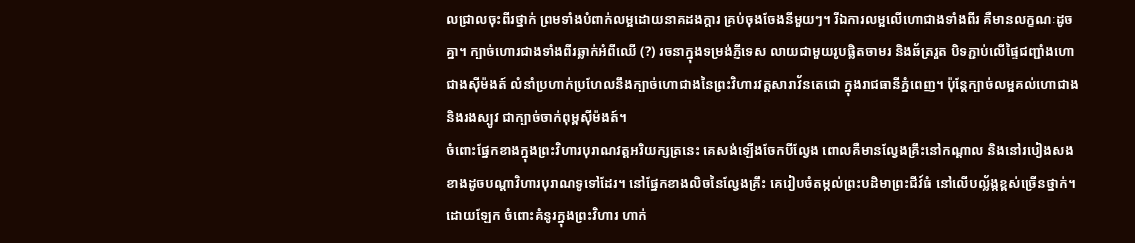លជ្រាលចុះពីរថ្នាក់ ព្រមទាំងបំពាក់លម្អដោយនាគដងក្តារ គ្រប់ចុងចែងនីមួយៗ។ រីឯការលម្អលើហោជាងទាំងពីរ គឺមានលក្ខណៈដូចគ្នា។ ក្បាច់ហោរជាងទាំងពីរឆ្លាក់អំពីឈើ (?) រចនាក្នុងទម្រង់ភ្ញីទេស លាយជាមួយរូបផ្លិតចាមរ និងឆ័ត្ររួត បិទភ្ជាប់លើផ្ទៃជញ្ជាំងហោជាងស៊ីម៉ងត៍ លំនាំប្រហាក់ប្រហែលនឹងក្បាច់ហោជាងនៃព្រះវិហារវត្តសារាវ័នតេជោ ក្នុងរាជធានីភ្នំពេញ។ ប៉ុន្តែក្បាច់លម្អគល់ហោជាងនិងរងស្បូវ ជាក្បាច់ចាក់ពុម្ពស៊ីម៉ងត៍។
ចំពោះផ្នែកខាងក្នុងព្រះវិហារបុរាណវត្តអរិយក្សត្រនេះ គេសង់ឡើងចែកបីល្វែង ពោលគឺមានល្វែងគ្រឹះនៅកណ្តាល និងនៅរបៀងសងខាងដូចបណ្តាវិហារបុរាណទូទៅដែរ។ នៅផ្នែកខាងលិចនៃល្វែងគ្រឹះ គេរៀបចំតម្កល់ព្រះបដិមាព្រះជីវ៍ធំ នៅលើបល្ល័ង្កខ្ពស់ច្រើនថ្នាក់។ ដោយឡែក ចំពោះគំនូរក្នុងព្រះវិហារ ហាក់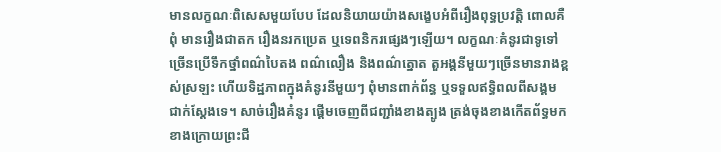មានលក្ខណៈពិសេសមួយបែប ដែលនិយាយយ៉ាងសង្ខេបអំពីរឿងពុទ្ធប្រវត្តិ ពោលគឺពុំ មានរឿងជាតក រឿងនរកប្រេត ឬទេពនិករផ្សេងៗឡើយ។ លក្ខណៈគំនូរជាទូទៅច្រើនប្រើទឹកថ្នាំពណ៌បៃតង ពណ៌លឿង និងពណ៌ត្នោត តួអង្គនីមួយៗច្រើនមានរាងខ្ពស់ស្រឡះ ហើយទិដ្ឋភាពក្នុងគំនូរនីមួយៗ ពុំមានពាក់ព័ន្ធ ឬទទួលឥទ្ធិពលពីសង្គមជាក់ស្តែងទេ។ សាច់រឿងគំនូរ ផ្តើមចេញពីជញ្ជាំងខាងត្បូង ត្រង់ចុងខាងកើតព័ទ្ធមកខាងក្រោយព្រះជី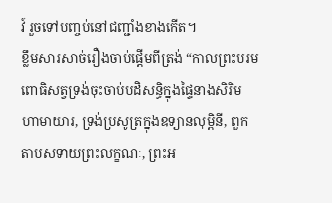វ៍ រួចទៅបញ្ចប់នៅជញ្ជាំងខាងកើត។
ខ្លឹមសារសាច់រឿងចាប់ផ្តើមពីត្រង់ “កាលព្រះបរមពោធិសត្វទ្រង់ចុះចាប់បដិសន្ធិក្នុងផ្ទៃនាងសិរិមហាមាយារ, ទ្រង់ប្រសូត្រក្នុងឧទ្យានលុម្ពិនី, ពួកតាបសទាយព្រះលក្ខណៈ, ព្រះអ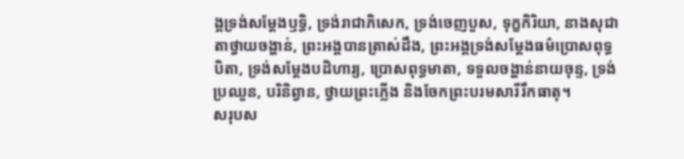ង្គទ្រង់សម្តែងឫទ្ធិ, ទ្រង់រាជាភិសេក, ទ្រង់ចេញបួស, ទុក្ខកិរិយា, នាងសុជាតាថ្វាយចង្ហាន់, ព្រះអង្គបានត្រាស់ដឹង, ព្រះអង្គទ្រង់សម្តែងធម៌ប្រោសពុទ្ធបិតា, ទ្រង់សម្តែងបដិហារ្យ, ប្រោសពុទ្ធមាតា, ទទួលចង្ហាន់នាយចុន្ទ, ទ្រង់ប្រឈួន, បរិនិព្វាន, ថ្វាយព្រះភ្លើង និងចែកព្រះបរមសារីរឹកធាតុ។
សរុបស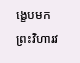ង្ខេបមក ព្រះវិហារវ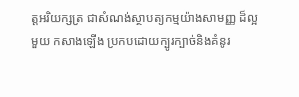ត្តអរិយក្សត្រ ជាសំណង់ស្ថាបត្យកម្មយ៉ាងសាមញ្ញ ដ៏ល្អមួយ កសាងឡើង ប្រកបដោយក្បូរក្បាច់និងគំនូរ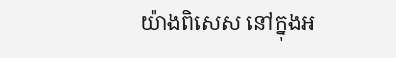យ៉ាងពិសេស នៅក្នុងអ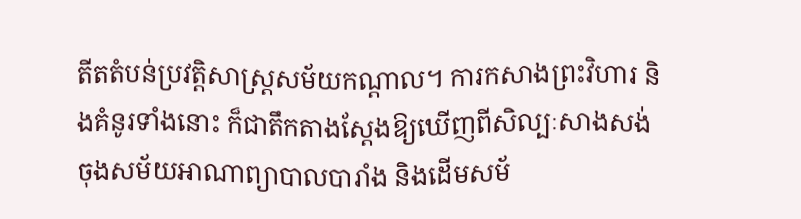តីតតំបន់ប្រវត្តិសាស្រ្តសម័យកណ្តាល។ ការកសាងព្រះវិហារ និងគំនូរទាំងនោះ ក៏ជាតឹកតាងស្តែងឱ្យឃើញពីសិល្បៈសាងសង់ចុងសម័យអាណាព្យាបាលបារាំង និងដើមសម័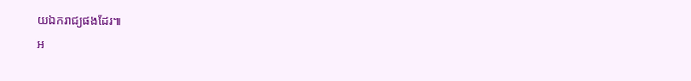យឯករាជ្យផងដែរ៕
អ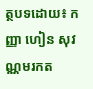ត្ថបទដោយ៖ កញ្ញា ហៀន សុវណ្ណមរកត